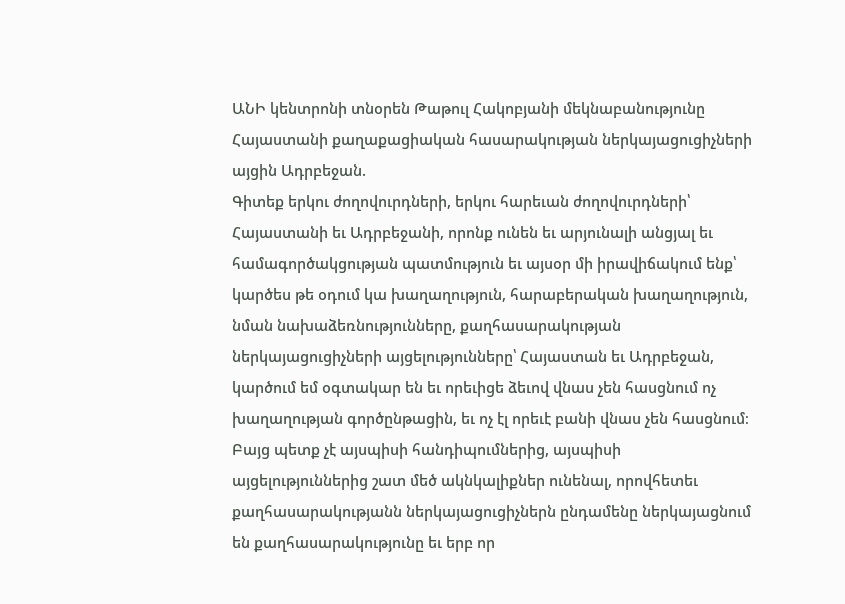ԱՆԻ կենտրոնի տնօրեն Թաթուլ Հակոբյանի մեկնաբանությունը Հայաստանի քաղաքացիական հասարակության ներկայացուցիչների այցին Ադրբեջան.
Գիտեք երկու ժողովուրդների, երկու հարեւան ժողովուրդների՝ Հայաստանի եւ Ադրբեջանի, որոնք ունեն եւ արյունալի անցյալ եւ համագործակցության պատմություն եւ այսօր մի իրավիճակում ենք՝ կարծես թե օդում կա խաղաղություն, հարաբերական խաղաղություն, նման նախաձեռնությունները, քաղհասարակության ներկայացուցիչների այցելությունները՝ Հայաստան եւ Ադրբեջան, կարծում եմ օգտակար են եւ որեւիցե ձեւով վնաս չեն հասցնում ոչ խաղաղության գործընթացին, եւ ոչ էլ որեւէ բանի վնաս չեն հասցնում։
Բայց պետք չէ այսպիսի հանդիպումներից, այսպիսի այցելություններից շատ մեծ ակնկալիքներ ունենալ, որովհետեւ քաղհասարակությանն ներկայացուցիչներն ընդամենը ներկայացնում են քաղհասարակությունը եւ երբ որ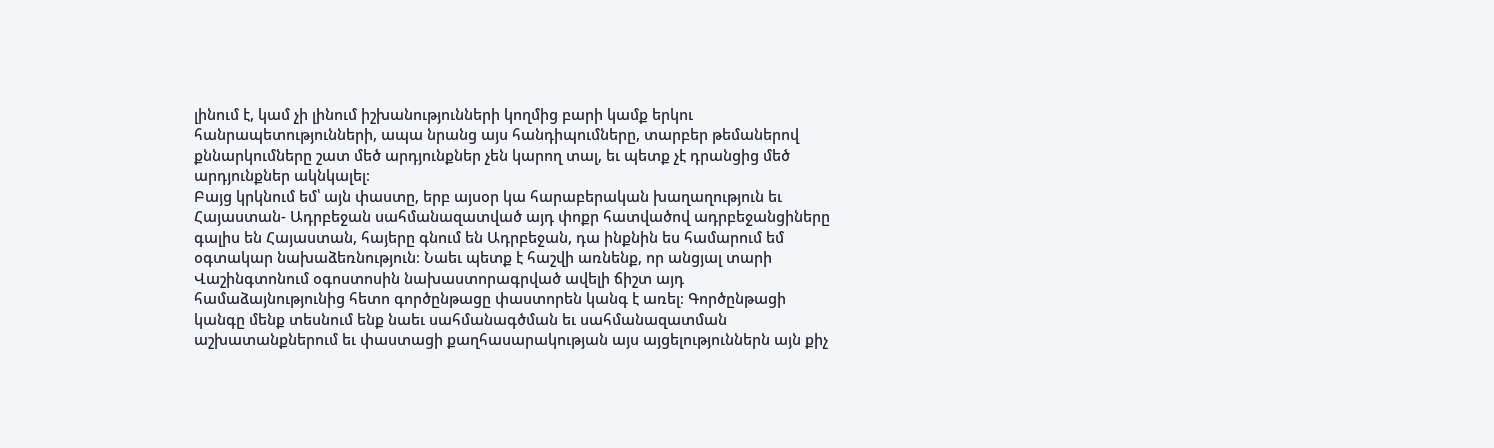լինում է, կամ չի լինում իշխանությունների կողմից բարի կամք երկու հանրապետությունների, ապա նրանց այս հանդիպումները, տարբեր թեմաներով քննարկումները շատ մեծ արդյունքներ չեն կարող տալ, եւ պետք չէ դրանցից մեծ արդյունքներ ակնկալել։
Բայց կրկնում եմ՝ այն փաստը, երբ այսօր կա հարաբերական խաղաղություն եւ Հայաստան- Ադրբեջան սահմանազատված այդ փոքր հատվածով ադրբեջանցիները գալիս են Հայաստան, հայերը գնում են Ադրբեջան, դա ինքնին ես համարում եմ օգտակար նախաձեռնություն։ Նաեւ պետք է հաշվի առնենք, որ անցյալ տարի Վաշինգտոնում օգոստոսին նախաստորագրված ավելի ճիշտ այդ համաձայնությունից հետո գործընթացը փաստորեն կանգ է առել։ Գործընթացի կանգը մենք տեսնում ենք նաեւ սահմանագծման եւ սահմանազատման աշխատանքներում եւ փաստացի քաղհասարակության այս այցելություններն այն քիչ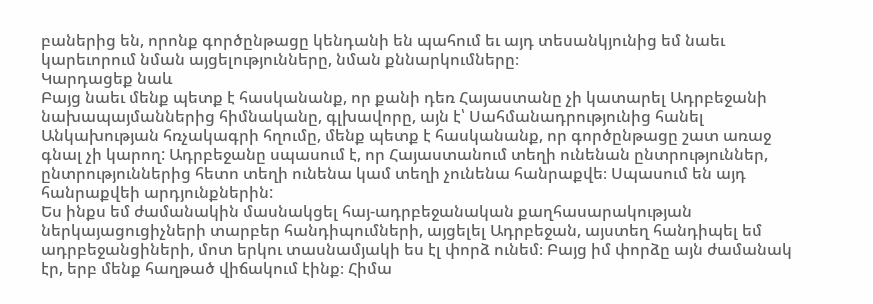բաներից են, որոնք գործընթացը կենդանի են պահում եւ այդ տեսանկյունից եմ նաեւ կարեւորում նման այցելությունները, նման քննարկումները։
Կարդացեք նաև
Բայց նաեւ մենք պետք է հասկանանք, որ քանի դեռ Հայաստանը չի կատարել Ադրբեջանի նախապայմաններից հիմնականը, գլխավորը, այն է՝ Սահմանադրությունից հանել Անկախության հռչակագրի հղումը, մենք պետք է հասկանանք, որ գործընթացը շատ առաջ գնալ չի կարող: Ադրբեջանը սպասում է, որ Հայաստանում տեղի ունենան ընտրություններ, ընտրություններից հետո տեղի ունենա կամ տեղի չունենա հանրաքվե։ Սպասում են այդ հանրաքվեի արդյունքներին:
Ես ինքս եմ ժամանակին մասնակցել հայ-ադրբեջանական քաղհասարակության ներկայացուցիչների տարբեր հանդիպումների, այցելել Ադրբեջան, այստեղ հանդիպել եմ ադրբեջանցիների, մոտ երկու տասնամյակի ես էլ փորձ ունեմ։ Բայց իմ փորձը այն ժամանակ էր, երբ մենք հաղթած վիճակում էինք։ Հիմա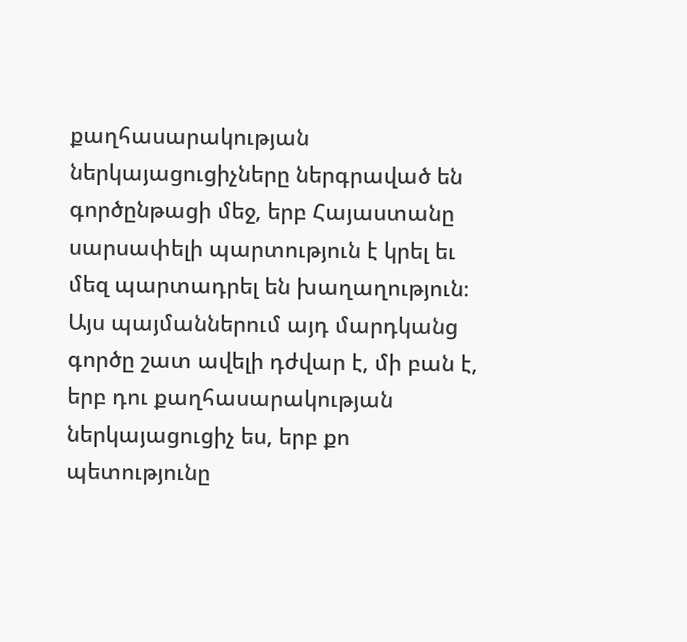քաղհասարակության ներկայացուցիչները ներգրաված են գործընթացի մեջ, երբ Հայաստանը սարսափելի պարտություն է կրել եւ մեզ պարտադրել են խաղաղություն։ Այս պայմաններում այդ մարդկանց գործը շատ ավելի դժվար է, մի բան է, երբ դու քաղհասարակության ներկայացուցիչ ես, երբ քո պետությունը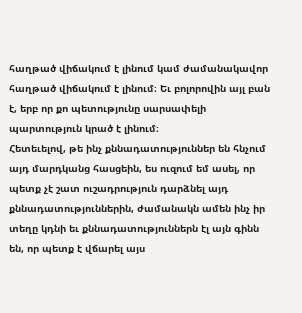հաղթած վիճակում է լինում կամ ժամանակավոր հաղթած վիճակում է լինում։ Եւ բոլորովին այլ բան է, երբ որ քո պետությունը սարսափելի պարտություն կրած է լինում։
Հետեւելով, թե ինչ քննադատություններ են հնչում այդ մարդկանց հասցեին, ես ուզում եմ ասել, որ պետք չէ շատ ուշադրություն դարձնել այդ քննադատություններին, ժամանակն ամեն ինչ իր տեղը կդնի եւ քննադատություններն էլ այն գինն են, որ պետք է վճարել այս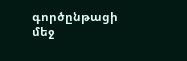գործընթացի մեջ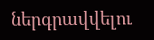ներգրավվելու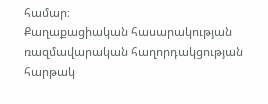համար։
Քաղաքացիական հասարակության ռազմավարական հաղորդակցության հարթակ